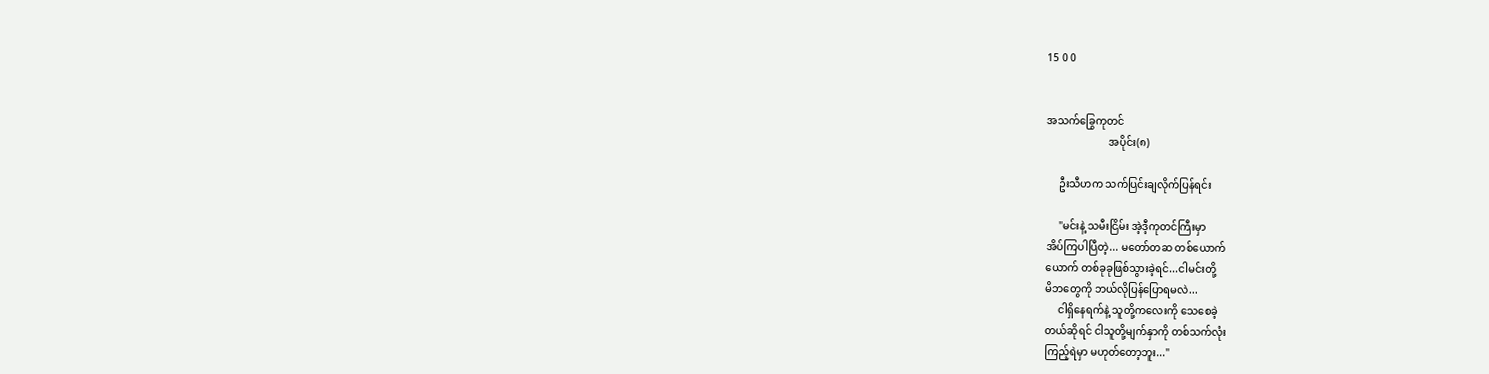15 0 0


အသက်ခြွေကုတင်
                        အပိုင်း(၈)

     ဦးသီဟက သက်ပြင်းချလိုက်ပြန်ရင်း

     "မင်းနဲ့ သမီးငြိမ်း အဲ့ဒီ့ကုတင်ကြီးမှာ
အိပ်ကြပါပြီတဲ့... မတော်တဆ တစ်ယောက်
ယောက် တစ်ခုခုဖြစ်သွားခဲ့ရင်...ငါမင်းတို့
မိဘတွေကို ဘယ်လိုပြန်ပြောရမလဲ...
     ငါရှိနေရက်နဲ့ သူတို့ကလေးကို သေစေခဲ့
တယ်ဆိုရင် ငါသူတို့မျက်နှာကို တစ်သက်လုံး
ကြည့်ရဲမှာ မဟုတ်တော့ဘူး..."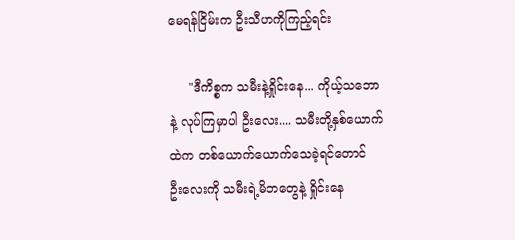မေရန်ငြိမ်းက ဦးသီဟကိုကြည့်ရင်း

     "ဒီကိစ္စက သမီးနဲ့ရှိုင်းနေ... ကိုယ့်သဘော
နဲ့ လုပ်ကြမှာပါ ဦးလေး.... သမီးတို့နှစ်ယောက်
ထဲက တစ်ယောက်ယောက်သေခဲ့ရင်တောင်
ဦးလေးကို သမီးရဲ့မိဘတွေနဲ့ ရှိုင်းနေ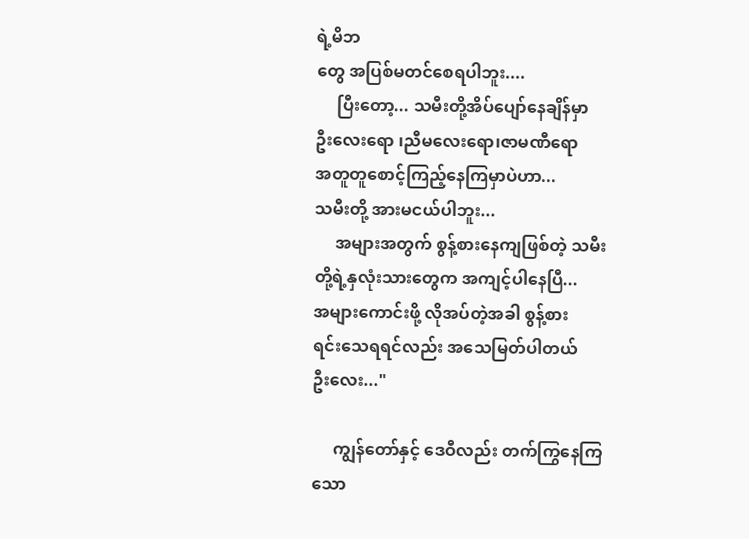ရဲ့မိဘ
တွေ အပြစ်မတင်စေရပါဘူး....
     ပြီးတော့... သမီးတို့အိပ်ပျော်နေချိန်မှာ
ဦးလေးရော ၊ညီမလေးရော၊ဇာမဏီရော
အတူတူစောင့်ကြည့်နေကြမှာပဲဟာ...
သမီးတို့ အားမငယ်ပါဘူး...
     အများအတွက် စွန့်စားနေကျဖြစ်တဲ့ သမီး
တို့ရဲ့နှလုံးသားတွေက အကျင့်ပါနေပြီ...
အများကောင်းဖို့ လိုအပ်တဲ့အခါ စွန့်စား
ရင်းသေရရင်လည်း အသေမြတ်ပါတယ်
ဦးလေး..."

     ကျွန်တော်နှင့် ဒေဝီလည်း တက်ကြွနေကြ
သော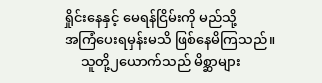ရှိုင်းနေနှင့် မေရန်ငြိမ်းကို မည်သို့
အကြံပေးရမှန်းမသိ ဖြစ်နေမိကြသည်။
     သူတို့၂ယောက်သည် မိစ္ဆာများ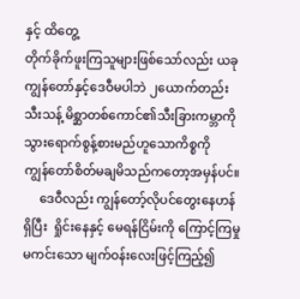နှင့် ထိတွေ့
တိုက်ခိုက်ဖူးကြသူများဖြစ်သော်လည်း ယခု
ကျွန်တော်နှင့်ဒေဝီမပါဘဲ ၂ယောက်တည်း
သီးသန့် မိစ္ဆာတစ်ကောင်၏သီးခြားကမ္ဘာကို
သွားရောက်စွန့်စားမည်ဟူသောကိစ္စကို
ကျွန်တော်စိတ်မချမိသည်ကတော့အမှန်ပင်။
     ဒေဝီလည်း ကျွန်တော့်လိုပင်တွေးနေဟန်
ရှိပြီး  ရှိုင်းနေနှင့် မေရန်ငြိမ်းကို ကြောင့်ကြမှု
မကင်းသော မျက်ဝန်းလေးဖြင့်ကြည့်၍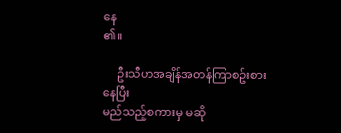နေ
၏။

     ဦးသီဟအချိန်အတန်ကြာစဥ်းစားနေပြီး
မည်သည့်စကားမှ မဆို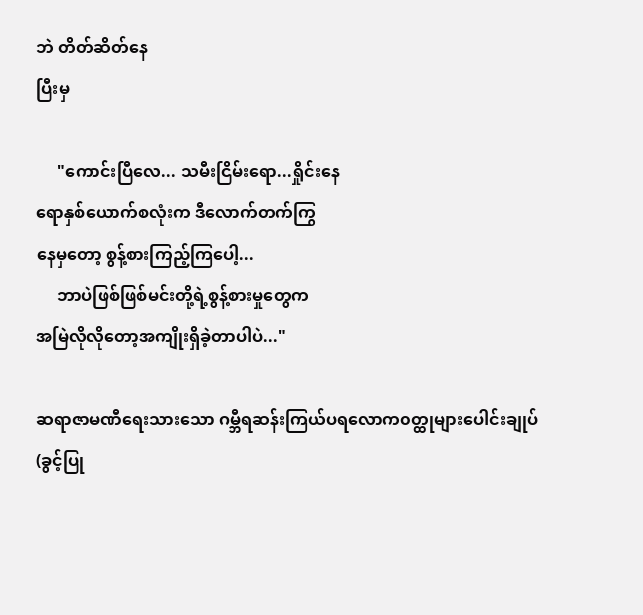ဘဲ တိတ်ဆိတ်နေ
ပြီးမှ

     "ကောင်းပြီလေ... သမီးငြိမ်းရော...ရှိုင်းနေ
ရောနှစ်ယောက်စလုံးက ဒီလောက်တက်ကြွ
နေမှတော့ စွန့်စားကြည့်ကြပေါ့...
     ဘာပဲဖြစ်ဖြစ်မင်းတို့ရဲ့စွန့်စားမှုတွေက
အမြဲလိုလိုတော့အကျိုးရှိခဲ့တာပါပဲ..."

ဆရာဇာမဏီရေးသားသော ဂမ္ဘီရဆန်းကြယ်ပရလောက၀တ္ထုများပေါင်းချုပ်(ခွင့်ပြု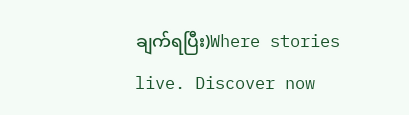ချက်ရပြီး)Where stories live. Discover now